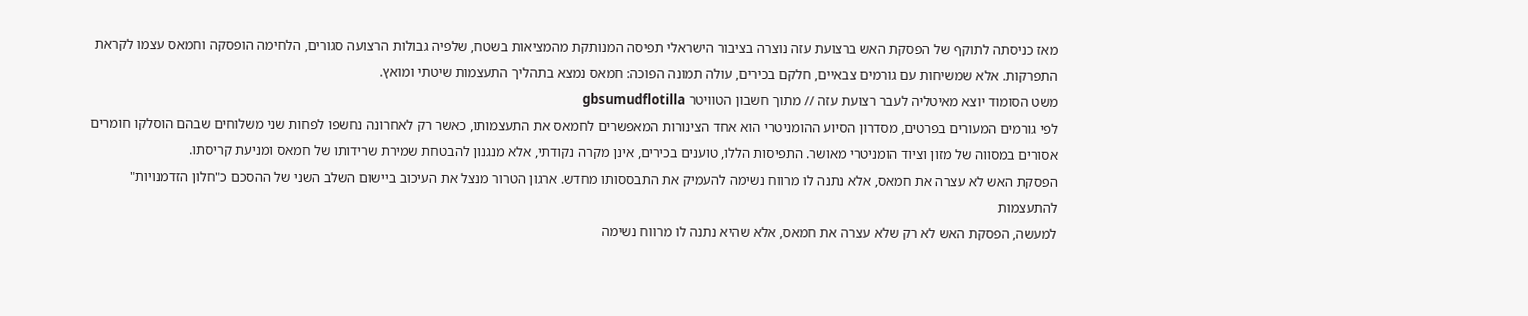מאז כניסתה לתוקף של הפסקת האש ברצועת עזה נוצרה בציבור הישראלי תפיסה המנותקת מהמציאות בשטח, שלפיה גבולות הרצועה סגורים, הלחימה הופסקה וחמאס עצמו לקראת התפרקות. אלא שמשיחות עם גורמים צבאיים, חלקם בכירים, עולה תמונה הפוכה: חמאס נמצא בתהליך התעצמות שיטתי ומואץ.
משט הסומוד יוצא מאיטליה לעבר רצועת עזה // מתוך חשבון הטוויטר gbsumudflotilla
לפי גורמים המעורים בפרטים, מסדרון הסיוע ההומניטרי הוא אחד הצינורות המאפשרים לחמאס את התעצמותו, כאשר רק לאחרונה נחשפו לפחות שני משלוחים שבהם הוסלקו חומרים אסורים במסווה של מזון וציוד הומניטרי מאושר. התפיסות הללו, טוענים בכירים, אינן מקרה נקודתי, אלא מנגנון להבטחת שמירת שרידותו של חמאס ומניעת קריסתו.
הפסקת האש לא עצרה את חמאס, אלא נתנה לו מרווח נשימה להעמיק את התבססותו מחדש. ארגון הטרור מנצל את העיכוב ביישום השלב השני של ההסכם כ"חלון הזדמנויות" להתעצמות
למעשה, הפסקת האש לא רק שלא עצרה את חמאס, אלא שהיא נתנה לו מרווח נשימה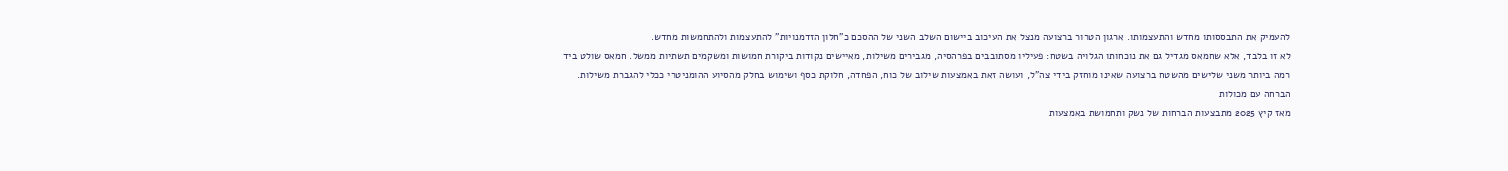להעמיק את התבססותו מחדש והתעצמותו. ארגון הטרור ברצועה מנצל את העיכוב ביישום השלב השני של ההסכם כ"חלון הזדמנויות" להתעצמות ולהתחמשות מחדש.
לא זו בלבד, אלא שחמאס מגדיל גם את נוכחותו הגלויה בשטח: פעיליו מסתובבים בפרהסיה, מגבירים משילות, מאיישים נקודות ביקורת חמושות ומשקמים תשתיות ממשל. חמאס שולט ביד רמה ביותר משני שלישים מהשטח ברצועה שאינו מוחזק בידי צה"ל, ועושה זאת באמצעות שילוב של כוח, הפחדה, חלוקת כסף ושימוש בחלק מהסיוע ההומניטרי ככלי להגברת משילות.
הברחה עם מכולות
מאז קיץ 2025 מתבצעות הברחות של נשק ותחמושת באמצעות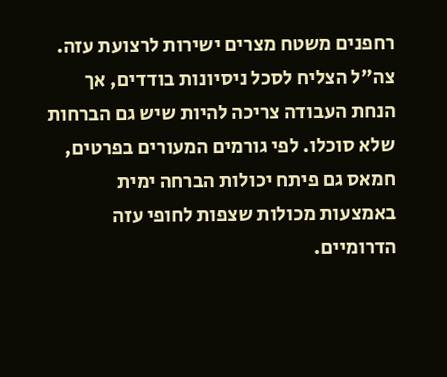רחפנים משטח מצרים ישירות לרצועת עזה. צה"ל הצליח לסכל ניסיונות בודדים, אך הנחת העבודה צריכה להיות שיש גם הברחות שלא סוכלו. לפי גורמים המעורים בפרטים, חמאס גם פיתח יכולות הברחה ימית באמצעות מכולות שצפות לחופי עזה הדרומיים.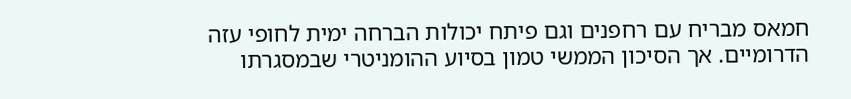חמאס מבריח עם רחפנים וגם פיתח יכולות הברחה ימית לחופי עזה הדרומיים. אך הסיכון הממשי טמון בסיוע ההומניטרי שבמסגרתו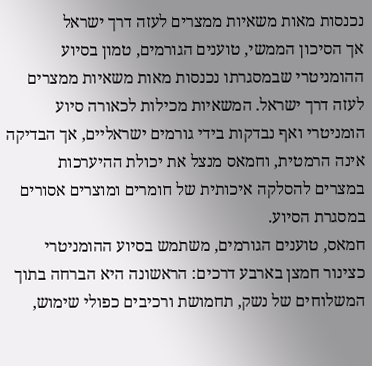נכנסות מאות משאיות ממצרים לעזה דרך ישראל
אך הסיכון הממשי, טוענים הגורמים, טמון בסיוע ההומניטרי שבמסגרתו נכנסות מאות משאיות ממצרים לעזה דרך ישראל. המשאיות מכילות לכאורה סיוע הומניטרי ואף נבדקות בידי גורמים ישראליים, אך הבדיקה אינה הרמטית, וחמאס מנצל את יכולת ההיערכות במצרים להסלקה איכותית של חומרים ומוצרים אסורים במסגרת הסיוע.
חמאס, טוענים הגורמים, משתמש בסיוע ההומניטרי כצינור חמצן בארבע דרכים: הראשונה היא הברחה בתוך המשלוחים של נשק, תחמושת ורכיבים כפולי שימוש,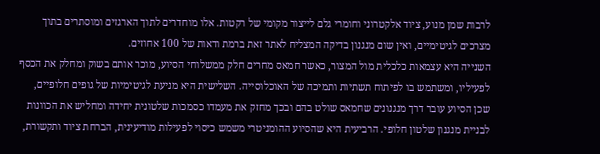לרבות שמן מנוע, ציוד אלקטרוני וחומרי גלם לייצור מקומי של רקטות. אלו מוחדרים לתוך הארגזים ומוסתרים בתוך מצרכים לגיטימיים, ואין שום מנגנון בדיקה המצליח לאתר זאת ברמת ודאות של 100 אחוזים.
השנייה היא עצמאות כלכלית מול המצור, כאשר חמאס מחרים חלק ממשלוחי הסיוע, מוכר אותם בשוק ומחלק את הכסף לפעיליו, ומשתמש בו לפיתוח תשתיות ותמיכה של האוכלוסייה. השלישית היא מניעת לגיטימיות של גופים חלופיים, שכן הסיוע עובר דרך מנגנונים שחמאס שולט בהם ובכך מחזק את מעמדו כסמכות שלטונית יחידה ומחליש את הכוונות לבניית מנגנון שלטון חלופי. הרביעית היא שהסיוע ההומניטרי משמש כיסוי לפעילות מודיעינית, הברחת ציוד ותקשורת,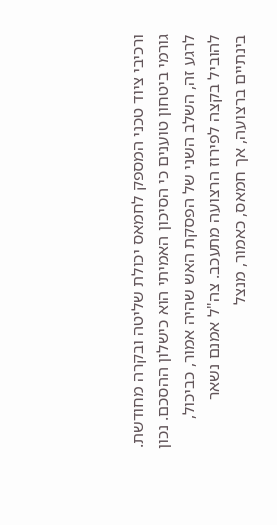ורכיבי ציוד טכני המספק לחמאס יכולת שליטה ובקרה מחודשת.
גורמי ביטחון טוענים כי הסיכון האמיתי הוא כישלון ההסכם. נכון לרגע זה, השלב השני של הפסקת האש שהיה אמור, כביכול, להוביל בקצה לפירוז הרצועה מתעכב. צה"ל אמנם נשאר בינתיים ברצועה, אך חמאס, כאמור, מנצל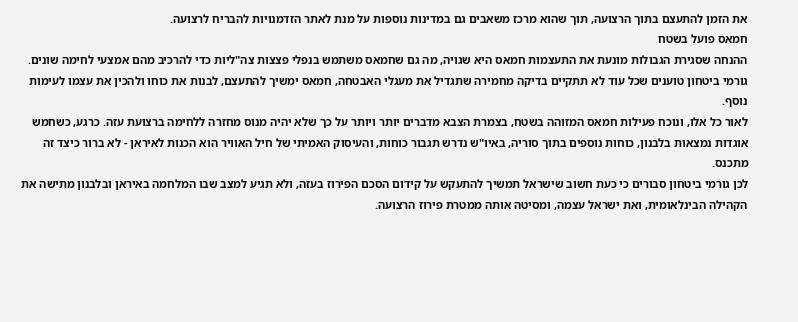את הזמן להתעצם בתוך הרצועה, תוך שהוא מרכז משאבים גם במדינות נוספות על מנת לאתר הזדמנויות להבריח לרצועה.
חמאס פועל בשטח
ההנחה שסגירת הגבולות מונעת את התעצמות חמאס היא שגויה, מה גם שחמאס משתמש בנפלי פצצות צה"ליות כדי להרכיב מהם אמצעי לחימה שונים. גורמי ביטחון טוענים שכל עוד לא תתקיים בדיקה מחמירה שתגדיל את מעגלי האבטחה, חמאס ימשיך להתעצם, לבנות את כוחו ולהכין את עצמו לעימות נוסף.
לאור כל אלו, ונוכח פעילות חמאס המזוהה בשטח, בצמרת הצבא מדברים יותר ויותר על כך שלא יהיה מנוס מחזרה ללחימה ברצועת עזה. כרגע, כשחמש אוגדות נמצאות בלבנון, כוחות נוספים בתוך סוריה, באיו"ש נדרש תגבור כוחות, והעיסוק האמיתי של חיל האוויר הוא הכנות לאיראן - לא ברור כיצד זה מתכנס.
לכן גורמי ביטחון סבורים כי כעת חשוב שישראל תמשיך להתעקש על קידום הסכם הפירוז בעזה, ולא תגיע למצב שבו המלחמה באיראן ובלבנון מתישה את הקהילה הבינלאומית, ואת ישראל עצמה, ומסיטה אותה ממטרת פירוז הרצועה.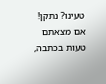טעינו? נתקן! אם מצאתם טעות בכתבה,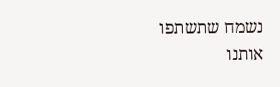נשמח שתשתפו אותנו